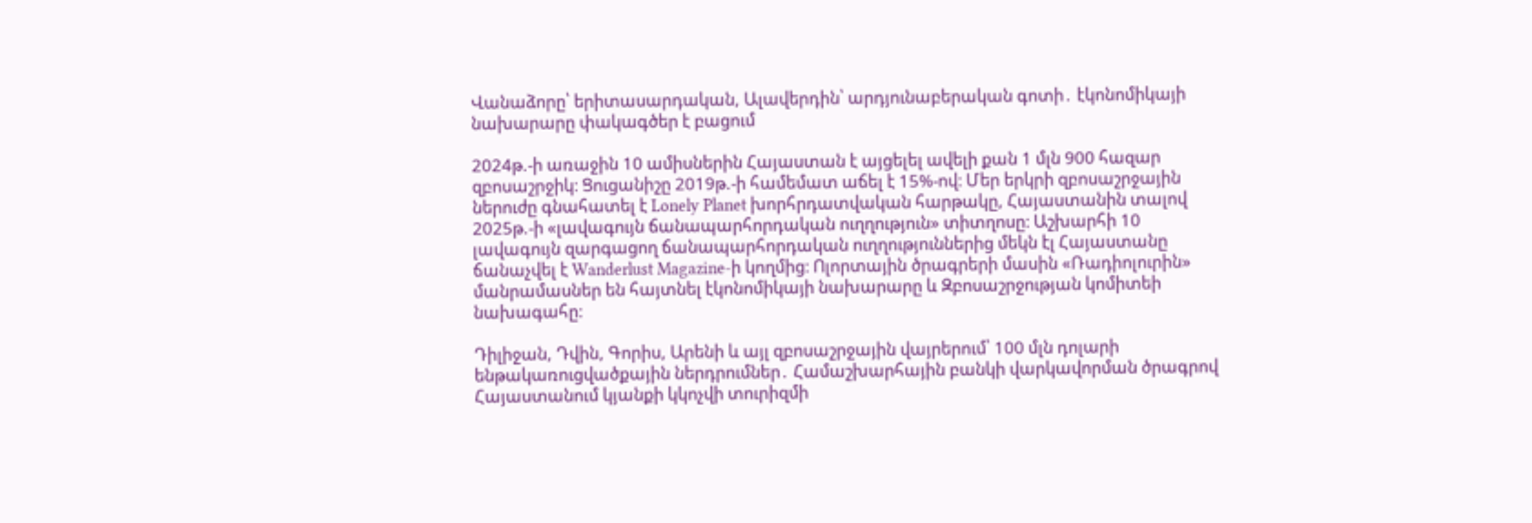Վանաձորը՝ երիտասարդական, Ալավերդին՝ արդյունաբերական գոտի․ էկոնոմիկայի նախարարը փակագծեր է բացում

2024թ.-ի առաջին 10 ամիսներին Հայաստան է այցելել ավելի քան 1 մլն 900 հազար զբոսաշրջիկ։ Ցուցանիշը 2019թ.-ի համեմատ աճել է 15%-ով։ Մեր երկրի զբոսաշրջային ներուժը գնահատել է Lonely Planet խորհրդատվական հարթակը, Հայաստանին տալով 2025թ.-ի «լավագույն ճանապարհորդական ուղղություն» տիտղոսը։ Աշխարհի 10 լավագույն զարգացող ճանապարհորդական ուղղություններից մեկն էլ Հայաստանը ճանաչվել է Wanderlust Magazine-ի կողմից։ Ոլորտային ծրագրերի մասին «Ռադիոլուրին» մանրամասներ են հայտնել էկոնոմիկայի նախարարը և Զբոսաշրջության կոմիտեի նախագահը։

Դիլիջան, Դվին, Գորիս, Արենի և այլ զբոսաշրջային վայրերում՝ 100 մլն դոլարի ենթակառուցվածքային ներդրումներ․ Համաշխարհային բանկի վարկավորման ծրագրով Հայաստանում կյանքի կկոչվի տուրիզմի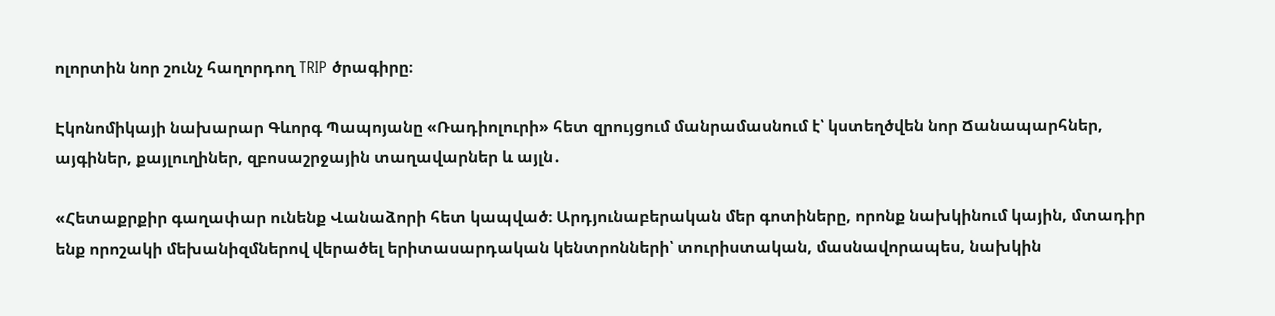ոլորտին նոր շունչ հաղորդող TRIP ծրագիրը։

Էկոնոմիկայի նախարար Գևորգ Պապոյանը «Ռադիոլուրի» հետ զրույցում մանրամասնում է՝ կստեղծվեն նոր Ճանապարհներ, այգիներ, քայլուղիներ, զբոսաշրջային տաղավարներ և այլն․

«Հետաքրքիր գաղափար ունենք Վանաձորի հետ կապված։ Արդյունաբերական մեր գոտիները, որոնք նախկինում կային, մտադիր ենք որոշակի մեխանիզմներով վերածել երիտասարդական կենտրոնների՝ տուրիստական, մասնավորապես, նախկին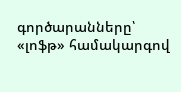գործարանները՝ «լոֆթ» համակարգով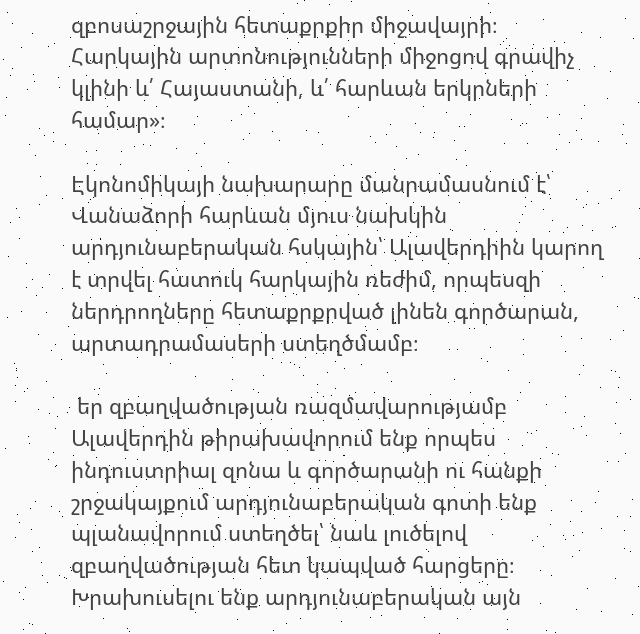զբոսաշրջային հետաքրքիր միջավայրի։ Հարկային արտոնությունների միջոցով գրավիչ կլինի և՛ Հայաստանի, և՛ հարևան երկրների համար»։

Էկոնոմիկայի նախարարը մանրամասնում է՝ Վանաձորի հարևան մյուս նախկին արդյունաբերական հսկային՝ Ալավերդիին կարող է տրվել հատուկ հարկային ռեժիմ, որպեսզի ներդրողները հետաքրքրված լինեն գործարան, արտադրամասերի ստեղծմամբ։

 եր զբաղվածության ռազմավարությամբ Ալավերդին թիրախավորում ենք որպես ինդուստրիալ զոնա և գործարանի ու հանքի շրջակայքում արդյունաբերական գոտի ենք պլանավորում ստեղծել՝ նաև լուծելով զբաղվածության հետ կապված հարցերը։ Խրախուսելու ենք արդյունաբերական այն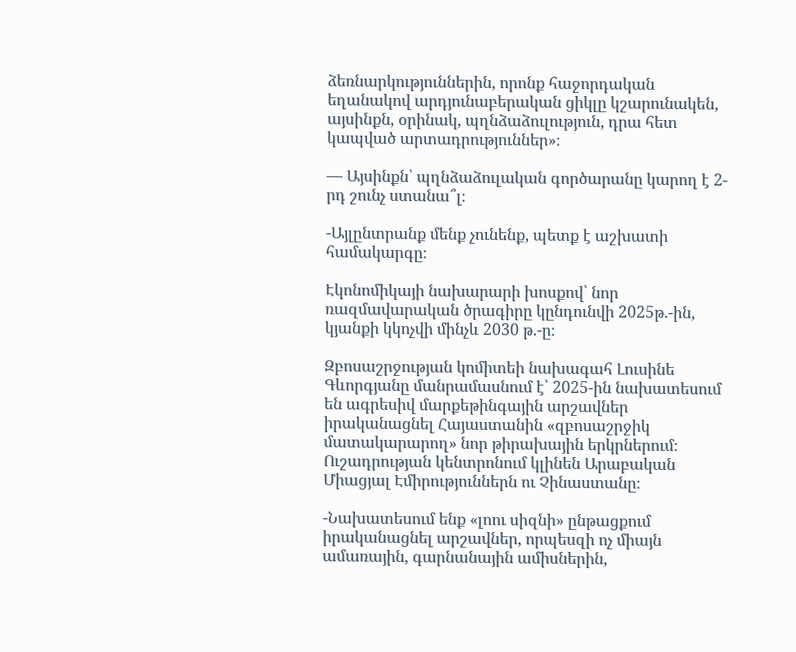ձեռնարկություններին, որոնք հաջորդական եղանակով արդյունաբերական ցիկլը կշարունակեն, այսինքն, օրինակ, պղնձաձուլություն, դրա հետ կապված արտադրություններ»։

— Այսինքն՝ պղնձաձուլական գործարանը կարող է 2-րդ շունչ ստանա՞լ։

-Այլընտրանք մենք չունենք, պետք է աշխատի համակարգը։

Էկոնոմիկայի նախարարի խոսքով՝ նոր ռազմավարական ծրագիրը կընդունվի 2025թ.-ին, կյանքի կկոչվի մինչև 2030 թ.-ը։

Զբոսաշրջության կոմիտեի նախագահ Լուսինե Գևորգյանը մանրամասնում է՝ 2025-ին նախատեսում են ագրեսիվ մարքեթինգային արշավներ իրականացնել Հայաստանին «զբոսաշրջիկ մատակարարող» նոր թիրախային երկրներում։ Ուշադրության կենտրոնում կլինեն Արաբական Միացյալ Էմիրություններն ու Չինաստանը։

-Նախատեսում ենք «լոու սիզնի» ընթացքում իրականացնել արշավներ, որպեսզի ոչ միայն ամառային, գարնանային ամիսներին,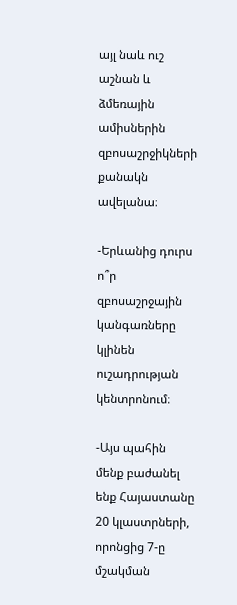այլ նաև ուշ աշնան և ձմեռային ամիսներին զբոսաշրջիկների քանակն ավելանա։

-Երևանից դուրս ո՞ր զբոսաշրջային կանգառները կլինեն ուշադրության կենտրոնում։

-Այս պահին մենք բաժանել ենք Հայաստանը 20 կլաստրների, որոնցից 7-ը մշակման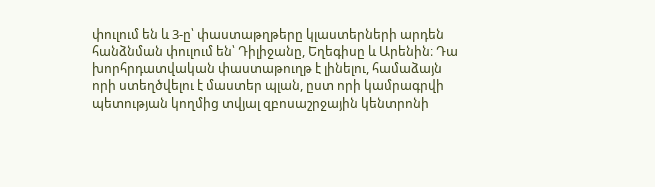փուլում են և 3-ը՝ փաստաթղթերը կլաստերների արդեն հանձնման փուլում են՝ Դիլիջանը, Եղեգիսը և Արենին։ Դա խորհրդատվական փաստաթուղթ է լինելու, համաձայն որի ստեղծվելու է մաստեր պլան, ըստ որի կամրագրվի պետության կողմից տվյալ զբոսաշրջային կենտրոնի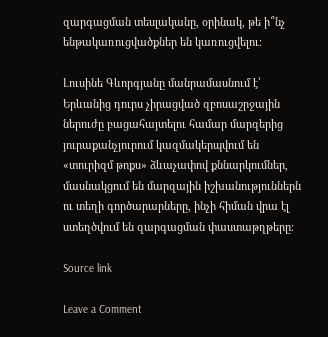զարգացման տեսլականը, օրինակ, թե ի՞նչ ենթակառուցվածքներ են կառուցվելու։

Լուսինե Գևորգյանը մանրամասնում է՝ Երևանից դուրս չիրացված զբոսաշրջային ներուժը բացահայտելու համար մարզերից յուրաքանչյուրում կազմակերպվում են «տուրիզմ թոքս» ձևաչափով քննարկումներ, մասնակցում են մարզային իշխանություններն ու տեղի գործարարները, ինչի հիման վրա էլ ստեղծվում են զարգացման փաստաթղթերը։

Source link

Leave a Comment